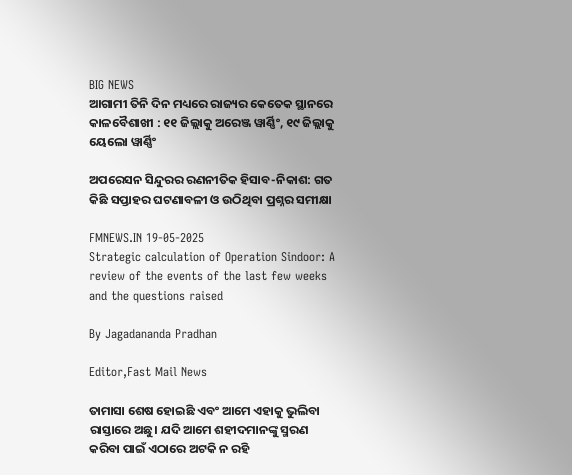BIG NEWS
ଆଗାମୀ ତିନି ଦିନ ମଧ୍ୟରେ ରାଜ୍ୟର କେତେକ ସ୍ଥାନରେ କାଳବୈଶାଖୀ : ୧୧ ଜିଲ୍ଲାକୁ ଅରେଞ୍ଜ ୱାର୍ଣ୍ଣିଂ, ୧୯ ଜିଲ୍ଲାକୁ ୟେଲୋ ୱାର୍ଣ୍ଣିଂ

ଅପରେସନ ସିନ୍ଦୁରର ରଣନୀତିକ ହିସାବ-ନିକାଶ: ଗତ କିଛି ସପ୍ତାହର ଘଟଣାବଳୀ ଓ ଉଠିଥିବା ପ୍ରଶ୍ନର ସମୀକ୍ଷା

FMNEWS.IN 19-05-2025
Strategic calculation of Operation Sindoor: A review of the events of the last few weeks and the questions raised

By Jagadananda Pradhan

Editor,Fast Mail News

ତାମାସା ଶେଷ ହୋଇଛି ଏବଂ ଆମେ ଏହାକୁ ଭୁଲିବା ରାସ୍ତାରେ ଅଛୁ। ଯଦି ଆମେ ଶହୀଦମାନଙ୍କୁ ସ୍ମରଣ କରିବା ପାଇଁ ଏଠାରେ ଅଟକି ନ ରହି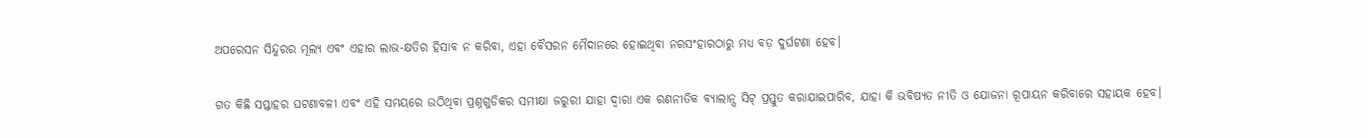ଅପରେସନ ସିନ୍ଦୁରର ମୂଲ୍ୟ ଏବଂ ଏହାର ଲାଭ-କ୍ଷତିର ହିସାବ ନ କରିବା, ଏହା ବୈସରନ ମୈଦାନରେ ହୋଇଥିବା ନରସଂହାରଠାରୁ ମଧ୍ୟ ବଡ଼ ଦୁର୍ଘଟଣା ହେବ।

ଗତ କିଛି ସପ୍ତାହର ଘଟଣାବଳୀ ଏବଂ ଏହି ସମୟରେ ଉଠିଥିବା ପ୍ରଶ୍ନଗୁଡିକର ସମୀକ୍ଷା ଜରୁରୀ ଯାହା ଦ୍ୱାରା ଏକ ରଣନୀତିକ ବ୍ୟାଲାନ୍ସ ସିଟ୍ ପ୍ରସ୍ତୁତ କରାଯାଇପାରିବ, ଯାହା କି ଭବିଷ୍ୟତ ନୀତି ଓ ଯୋଜନା ରୂପାୟନ କରିବାରେ ସହାୟକ ହେବ।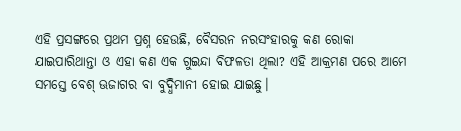ଏହି ପ୍ରସଙ୍ଗରେ ପ୍ରଥମ ପ୍ରଶ୍ନ ହେଉଛି, ବୈସରନ ନରସଂହାରକୁ କଣ ରୋକା ଯାଇପାରିଥାନ୍ତା ଓ ଏହା କଣ ଏକ ଗୁଇନ୍ଦା ବିଫଳତା ଥିଲା? ଏହି ଆକ୍ରମଣ ପରେ ଆମେ ସମସ୍ତେ ବେଶ୍ ଊଜାଗର ବା ବୁଦ୍ଧିମାନୀ ହୋଇ ଯାଇଛୁ।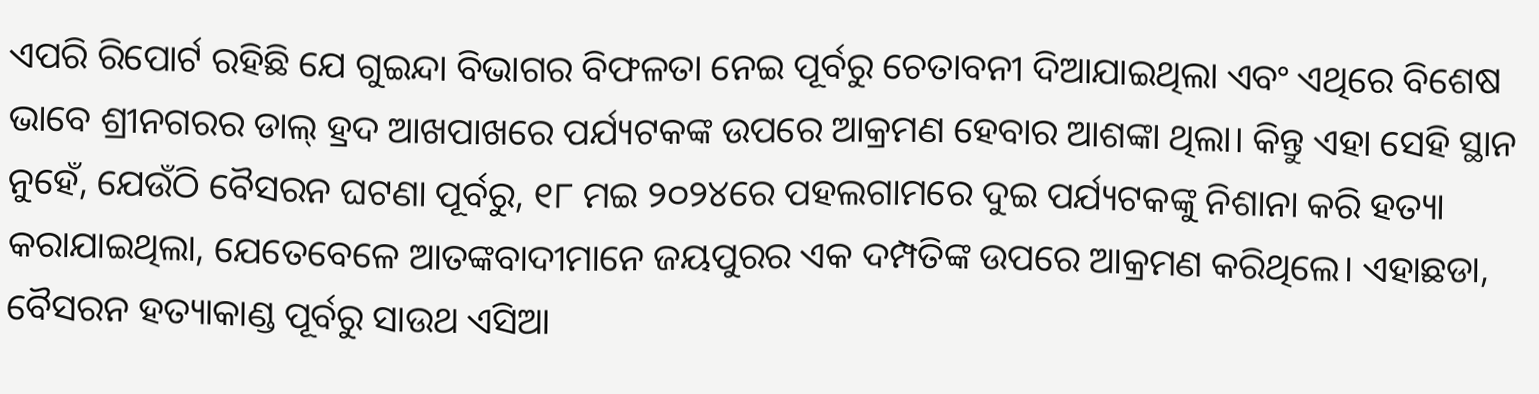ଏପରି ରିପୋର୍ଟ ରହିଛି ଯେ ଗୁଇନ୍ଦା ବିଭାଗର ବିଫଳତା ନେଇ ପୂର୍ବରୁ ଚେତାବନୀ ଦିଆଯାଇଥିଲା ଏବଂ ଏଥିରେ ବିଶେଷ ଭାବେ ଶ୍ରୀନଗରର ଡାଲ୍ ହ୍ରଦ ଆଖପାଖରେ ପର୍ଯ୍ୟଟକଙ୍କ ଉପରେ ଆକ୍ରମଣ ହେବାର ଆଶଙ୍କା ଥିଲା। କିନ୍ତୁ ଏହା ସେହି ସ୍ଥାନ ନୁହେଁ, ଯେଉଁଠି ବୈସରନ ଘଟଣା ପୂର୍ବରୁ, ୧୮ ମଇ ୨୦୨୪ରେ ପହଲଗାମରେ ଦୁଇ ପର୍ଯ୍ୟଟକଙ୍କୁ ନିଶାନା କରି ହତ୍ୟା କରାଯାଇଥିଲା, ଯେତେବେଳେ ଆତଙ୍କବାଦୀମାନେ ଜୟପୁରର ଏକ ଦମ୍ପତିଙ୍କ ଉପରେ ଆକ୍ରମଣ କରିଥିଲେ। ଏହାଛଡା, ବୈସରନ ହତ୍ୟାକାଣ୍ଡ ପୂର୍ବରୁ ସାଉଥ ଏସିଆ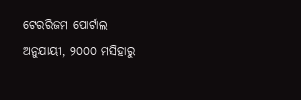ଟେରରିଜମ ପୋର୍ଟାଲ ଅନୁଯାୟୀ, ୨୦୦୦ ମସିହାରୁ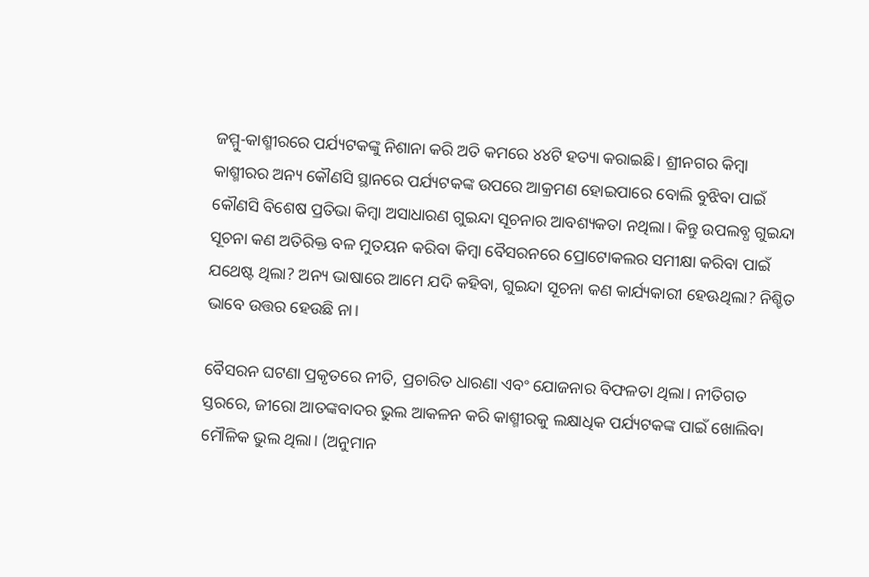ଜମ୍ମୁ-କାଶ୍ମୀରରେ ପର୍ଯ୍ୟଟକଙ୍କୁ ନିଶାନା କରି ଅତି କମରେ ୪୪ଟି ହତ୍ୟା କରାଇଛି। ଶ୍ରୀନଗର କିମ୍ବା କାଶ୍ମୀରର ଅନ୍ୟ କୌଣସି ସ୍ଥାନରେ ପର୍ଯ୍ୟଟକଙ୍କ ଉପରେ ଆକ୍ରମଣ ହୋଇପାରେ ବୋଲି ବୁଝିବା ପାଇଁ କୌଣସି ବିଶେଷ ପ୍ରତିଭା କିମ୍ବା ଅସାଧାରଣ ଗୁଇନ୍ଦା ସୂଚନାର ଆବଶ୍ୟକତା ନଥିଲା। କିନ୍ତୁ ଉପଲବ୍ଧ ଗୁଇନ୍ଦା ସୂଚନା କଣ ଅତିରିକ୍ତ ବଳ ମୁତୟନ କରିବା କିମ୍ବା ବୈସରନରେ ପ୍ରୋଟୋକଲର ସମୀକ୍ଷା କରିବା ପାଇଁ ଯଥେଷ୍ଟ ଥିଲା? ଅନ୍ୟ ଭାଷାରେ ଆମେ ଯଦି କହିବା, ଗୁଇନ୍ଦା ସୂଚନା କଣ କାର୍ଯ୍ୟକାରୀ ହେଊଥିଲା? ନିଶ୍ଚିତ ଭାବେ ଉତ୍ତର ହେଉଛି ନା।

ବୈସରନ ଘଟଣା ପ୍ରକୃତରେ ନୀତି, ପ୍ରଚାରିତ ଧାରଣା ଏବଂ ଯୋଜନାର ବିଫଳତା ଥିଲା। ନୀତିଗତ ସ୍ତରରେ, ଜୀରୋ ଆତଙ୍କବାଦର ଭୁଲ ଆକଳନ କରି କାଶ୍ମୀରକୁ ଲକ୍ଷାଧିକ ପର୍ଯ୍ୟଟକଙ୍କ ପାଇଁ ଖୋଲିବା ମୌଳିକ ଭୁଲ ଥିଲା। (ଅନୁମାନ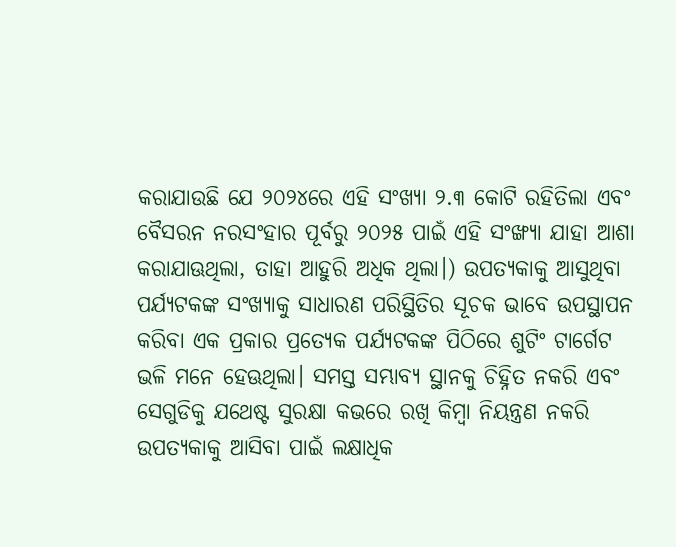କରାଯାଉଛି ଯେ ୨୦୨୪ରେ ଏହି ସଂଖ୍ୟା ୨.୩ କୋଟି ରହିତିଲା ଏବଂ ବୈସରନ ନରସଂହାର ପୂର୍ବରୁ ୨୦୨୫ ପାଇଁ ଏହି ସଂଙ୍ଖ୍ୟା ଯାହା ଆଶା କରାଯାଊଥିଲା, ତାହା ଆହୁରି ଅଧିକ ଥିଲା।) ଉପତ୍ୟକାକୁ ଆସୁଥିବା ପର୍ଯ୍ୟଟକଙ୍କ ସଂଖ୍ୟାକୁ ସାଧାରଣ ପରିସ୍ଥିତିର ସୂଚକ ଭାବେ ଉପସ୍ଥାପନ କରିବା ଏକ ପ୍ରକାର ପ୍ରତ୍ୟେକ ପର୍ଯ୍ୟଟକଙ୍କ ପିଠିରେ ଶୁଟିଂ ଟାର୍ଗେଟ ଭଳି ମନେ ହେଊଥିଲା। ସମସ୍ତ ସମ୍ଭାବ୍ୟ ସ୍ଥାନକୁ ଚିହ୍ନିତ ନକରି ଏବଂ ସେଗୁଡିକୁ ଯଥେଷ୍ଟ ସୁରକ୍ଷା କଭରେ ରଖି କିମ୍ବା ନିୟନ୍ତ୍ରଣ ନକରି ଉପତ୍ୟକାକୁ ଆସିବା ପାଇଁ ଲକ୍ଷାଧିକ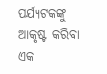ପର୍ଯ୍ୟଟକଙ୍କୁ ଆକୃଷ୍ଟ କରିବା ଏକ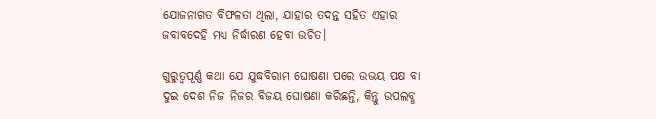ଯୋଜନାଗତ ବିଫଳତା ଥିଲା, ଯାହାର ତଦନ୍ତ ସହିତ ଏହାର ଜବାବଦେହି ମଧ୍ୟ ନିର୍ଦ୍ଧାରଣ ହେବା ଉଚିତ।

ଗୁରୁତ୍ୱପୂର୍ଣ୍ଣ କଥା ଯେ ଯୁଦ୍ଧବିରାମ ଘୋଷଣା ପରେ ଉଭୟ ପକ୍ଷ ବା ଦୁଇ ଦେଶ ନିଜ ନିଜର ବିଜୟ ଘୋଷଣା କରିଛନ୍ତି, କିନ୍ତୁ ଉପଲବ୍ଧ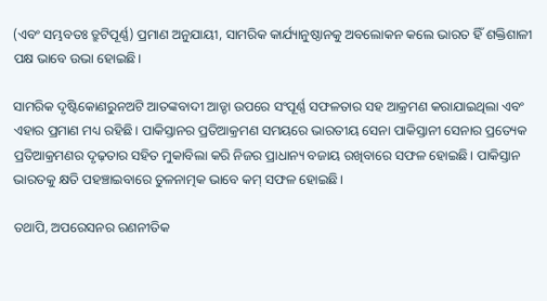(ଏବଂ ସମ୍ଭବତଃ ତ୍ରୁଟିପୂର୍ଣ୍ଣ) ପ୍ରମାଣ ଅନୁଯାୟୀ, ସାମରିକ କାର୍ଯ୍ୟାନୁଷ୍ଠାନକୁ ଅବଲୋକନ କଲେ ଭାରତ ହିଁ ଶକ୍ତିଶାଳୀ ପକ୍ଷ ଭାବେ ଉଭା ହୋଇଛି।

ସାମରିକ ଦୃଷ୍ଟିକୋଣରୁନଅଟି ଆତଙ୍କବାଦୀ ଆଡ୍ଡା ଉପରେ ସଂପୂର୍ଣ୍ଣ ସଫଳତାର ସହ ଆକ୍ରମଣ କରାଯାଇଥିଲା ଏବଂ ଏହାର ପ୍ରମାଣ ମଧ୍ୟ ରହିଛି। ପାକିସ୍ତାନର ପ୍ରତିଆକ୍ରମଣ ସମୟରେ ଭାରତୀୟ ସେନା ପାକିସ୍ତାନୀ ସେନାର ପ୍ରତ୍ୟେକ ପ୍ରତିଆକ୍ରମଣର ଦୃଢ଼ତାର ସହିତ ମୁକାବିଲା କରି ନିଜର ପ୍ରାଧାନ୍ୟ ବଜାୟ ରଖିବାରେ ସଫଳ ହୋଇଛି। ପାକିସ୍ତାନ ଭାରତକୁ କ୍ଷତି ପହଞ୍ଚାଇବାରେ ତୁଳନାତ୍ମକ ଭାବେ କମ୍ ସଫଳ ହୋଇଛି।

ତଥାପି, ଅପରେସନର ରଣନୀତିକ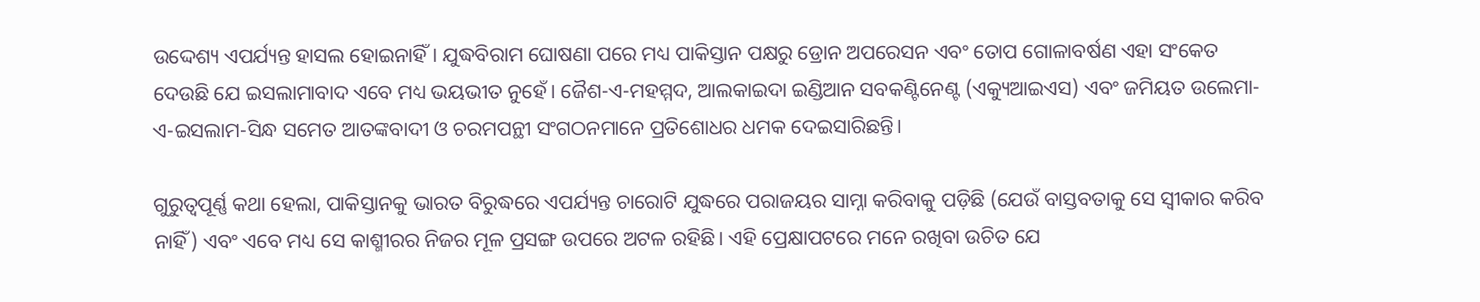ଉଦ୍ଦେଶ୍ୟ ଏପର୍ଯ୍ୟନ୍ତ ହାସଲ ହୋଇନାହିଁ। ଯୁଦ୍ଧବିରାମ ଘୋଷଣା ପରେ ମଧ୍ୟ ପାକିସ୍ତାନ ପକ୍ଷରୁ ଡ୍ରୋନ ଅପରେସନ ଏବଂ ତୋପ ଗୋଳାବର୍ଷଣ ଏହା ସଂକେତ ଦେଉଛି ଯେ ଇସଲାମାବାଦ ଏବେ ମଧ୍ୟ ଭୟଭୀତ ନୁହେଁ। ଜୈଶ-ଏ-ମହମ୍ମଦ, ଆଲକାଇଦା ଇଣ୍ଡିଆନ ସବକଣ୍ଟିନେଣ୍ଟ (ଏକ୍ୟୁଆଇଏସ) ଏବଂ ଜମିୟତ ଉଲେମା-ଏ-ଇସଲାମ-ସିନ୍ଧ ସମେତ ଆତଙ୍କବାଦୀ ଓ ଚରମପନ୍ଥୀ ସଂଗଠନମାନେ ପ୍ରତିଶୋଧର ଧମକ ଦେଇସାରିଛନ୍ତି।

ଗୁରୁତ୍ୱପୂର୍ଣ୍ଣ କଥା ହେଲା, ପାକିସ୍ତାନକୁ ଭାରତ ବିରୁଦ୍ଧରେ ଏପର୍ଯ୍ୟନ୍ତ ଚାରୋଟି ଯୁଦ୍ଧରେ ପରାଜୟର ସାମ୍ନା କରିବାକୁ ପଡ଼ିଛି (ଯେଉଁ ବାସ୍ତବତାକୁ ସେ ସ୍ୱୀକାର କରିବ ନାହିଁ) ଏବଂ ଏବେ ମଧ୍ୟ ସେ କାଶ୍ମୀରର ନିଜର ମୂଳ ପ୍ରସଙ୍ଗ ଉପରେ ଅଟଳ ରହିଛି। ଏହି ପ୍ରେକ୍ଷାପଟରେ ମନେ ରଖିବା ଉଚିତ ଯେ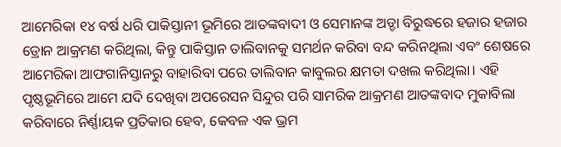ଆମେରିକା ୧୪ ବର୍ଷ ଧରି ପାକିସ୍ତାନୀ ଭୂମିରେ ଆତଙ୍କବାଦୀ ଓ ସେମାନଙ୍କ ଅଡ୍ଡା ବିରୁଦ୍ଧରେ ହଜାର ହଜାର ଡ୍ରୋନ ଆକ୍ରମଣ କରିଥିଲା, କିନ୍ତୁ ପାକିସ୍ତାନ ତାଲିବାନକୁ ସମର୍ଥନ କରିବା ବନ୍ଦ କରିନଥିଲା ଏବଂ ଶେଷରେ ଆମେରିକା ଆଫଗାନିସ୍ତାନରୁ ବାହାରିବା ପରେ ତାଲିବାନ କାବୁଲର କ୍ଷମତା ଦଖଲ କରିଥିଲା। ଏହି ପୃଷ୍ଠଭୂମିରେ ଆମେ ଯଦି ଦେଖିବା ଅପରେସନ ସିନ୍ଦୁର ପରି ସାମରିକ ଆକ୍ରମଣ ଆତଙ୍କବାଦ ମୁକାବିଲା କରିବାରେ ନିର୍ଣ୍ଣାୟକ ପ୍ରତିକାର ହେବ, କେବଳ ଏକ ଭ୍ରମ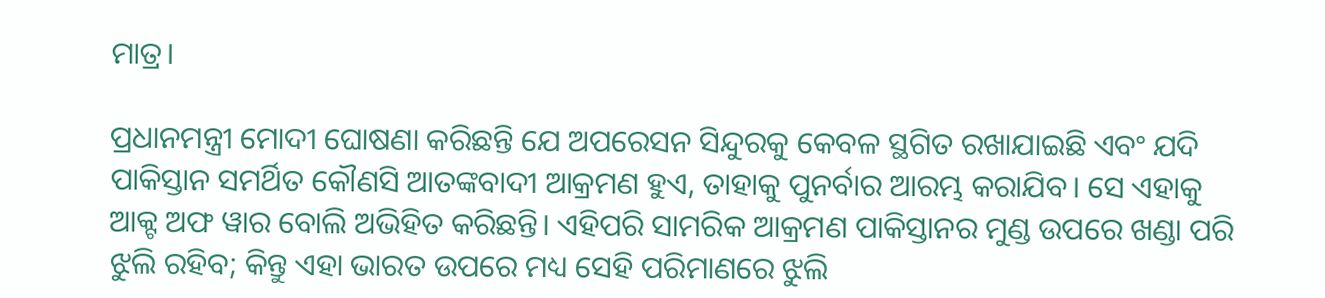ମାତ୍ର।

ପ୍ରଧାନମନ୍ତ୍ରୀ ମୋଦୀ ଘୋଷଣା କରିଛନ୍ତି ଯେ ଅପରେସନ ସିନ୍ଦୁରକୁ କେବଳ ସ୍ଥଗିତ ରଖାଯାଇଛି ଏବଂ ଯଦି ପାକିସ୍ତାନ ସମର୍ଥିତ କୌଣସି ଆତଙ୍କବାଦୀ ଆକ୍ରମଣ ହୁଏ, ତାହାକୁ ପୁନର୍ବାର ଆରମ୍ଭ କରାଯିବ। ସେ ଏହାକୁ ଆକ୍ଟ ଅଫ ୱାର ବୋଲି ଅଭିହିତ କରିଛନ୍ତି। ଏହିପରି ସାମରିକ ଆକ୍ରମଣ ପାକିସ୍ତାନର ମୁଣ୍ଡ ଉପରେ ଖଣ୍ଡା ପରି ଝୁଲି ରହିବ; କିନ୍ତୁ ଏହା ଭାରତ ଉପରେ ମଧ୍ୟ ସେହି ପରିମାଣରେ ଝୁଲି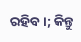ରହିବ।; କିନ୍ତୁ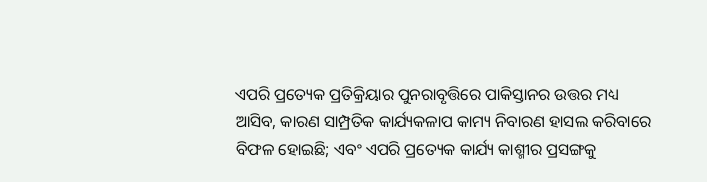ଏପରି ପ୍ରତ୍ୟେକ ପ୍ରତିକ୍ରିୟାର ପୁନରାବୃତ୍ତିରେ ପାକିସ୍ତାନର ଉତ୍ତର ମଧ୍ୟ ଆସିବ, କାରଣ ସାମ୍ପ୍ରତିକ କାର୍ଯ୍ୟକଳାପ କାମ୍ୟ ନିବାରଣ ହାସଲ କରିବାରେ ବିଫଳ ହୋଇଛି; ଏବଂ ଏପରି ପ୍ରତ୍ୟେକ କାର୍ଯ୍ୟ କାଶ୍ମୀର ପ୍ରସଙ୍ଗକୁ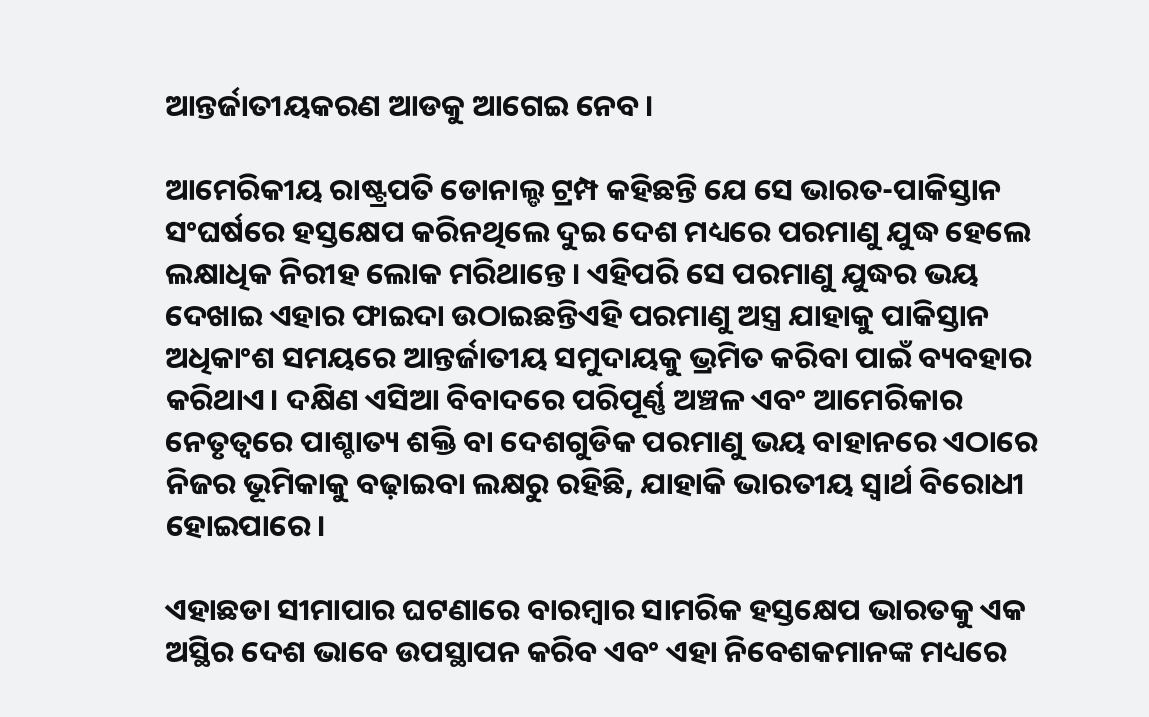ଆନ୍ତର୍ଜାତୀୟକରଣ ଆଡକୁ ଆଗେଇ ନେବ।

ଆମେରିକୀୟ ରାଷ୍ଟ୍ରପତି ଡୋନାଲ୍ଡ ଟ୍ରମ୍ପ କହିଛନ୍ତି ଯେ ସେ ଭାରତ-ପାକିସ୍ତାନ ସଂଘର୍ଷରେ ହସ୍ତକ୍ଷେପ କରିନଥିଲେ ଦୁଇ ଦେଶ ମଧ୍ୟରେ ପରମାଣୁ ଯୁଦ୍ଧ ହେଲେ ଲକ୍ଷାଧିକ ନିରୀହ ଲୋକ ମରିଥାନ୍ତେ। ଏହିପରି ସେ ପରମାଣୁ ଯୁଦ୍ଧର ଭୟ ଦେଖାଇ ଏହାର ଫାଇଦା ଉଠାଇଛନ୍ତିଏହି ପରମାଣୁ ଅସ୍ତ୍ର ଯାହାକୁ ପାକିସ୍ତାନ ଅଧିକାଂଶ ସମୟରେ ଆନ୍ତର୍ଜାତୀୟ ସମୁଦାୟକୁ ଭ୍ରମିତ କରିବା ପାଇଁ ବ୍ୟବହାର କରିଥାଏ। ଦକ୍ଷିଣ ଏସିଆ ବିବାଦରେ ପରିପୂର୍ଣ୍ଣ ଅଞ୍ଚଳ ଏବଂ ଆମେରିକାର ନେତୃତ୍ୱରେ ପାଶ୍ଚାତ୍ୟ ଶକ୍ତି ବା ଦେଶଗୁଡିକ ପରମାଣୁ ଭୟ ବାହାନରେ ଏଠାରେ ନିଜର ଭୂମିକାକୁ ବଢ଼ାଇବା ଲକ୍ଷରୁ ରହିଛି, ଯାହାକି ଭାରତୀୟ ସ୍ୱାର୍ଥ ବିରୋଧୀ ହୋଇପାରେ।

ଏହାଛଡା ସୀମାପାର ଘଟଣାରେ ବାରମ୍ବାର ସାମରିକ ହସ୍ତକ୍ଷେପ ଭାରତକୁ ଏକ ଅସ୍ଥିର ଦେଶ ଭାବେ ଉପସ୍ଥାପନ କରିବ ଏବଂ ଏହା ନିବେଶକମାନଙ୍କ ମଧ୍ୟରେ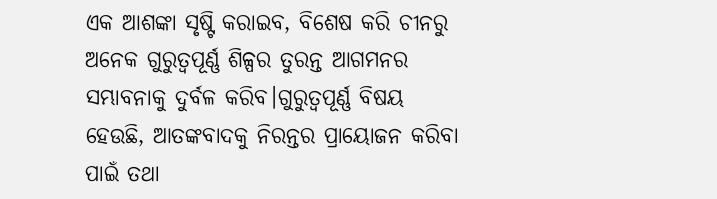ଏକ ଆଶଙ୍କା ସୃଷ୍ଟି କରାଇବ, ବିଶେଷ କରି ଚୀନରୁ ଅନେକ ଗୁରୁତ୍ୱପୂର୍ଣ୍ଣ ଶିଳ୍ପର ତୁରନ୍ତ ଆଗମନର ସମ୍ଭାବନାକୁ ଦୁର୍ବଳ କରିବ।ଗୁରୁତ୍ୱପୂର୍ଣ୍ଣ ବିଷୟ ହେଉଛି, ଆତଙ୍କବାଦକୁ ନିରନ୍ତର ପ୍ରାୟୋଜନ କରିବା ପାଇଁ ତଥା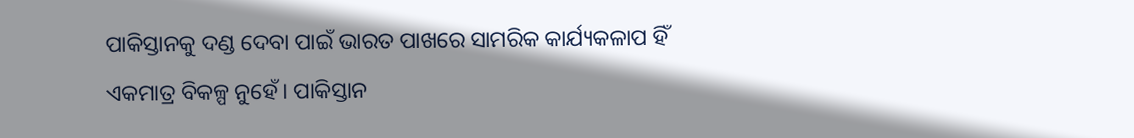ପାକିସ୍ତାନକୁ ଦଣ୍ଡ ଦେବା ପାଇଁ ଭାରତ ପାଖରେ ସାମରିକ କାର୍ଯ୍ୟକଳାପ ହିଁ ଏକମାତ୍ର ବିକଳ୍ପ ନୁହେଁ। ପାକିସ୍ତାନ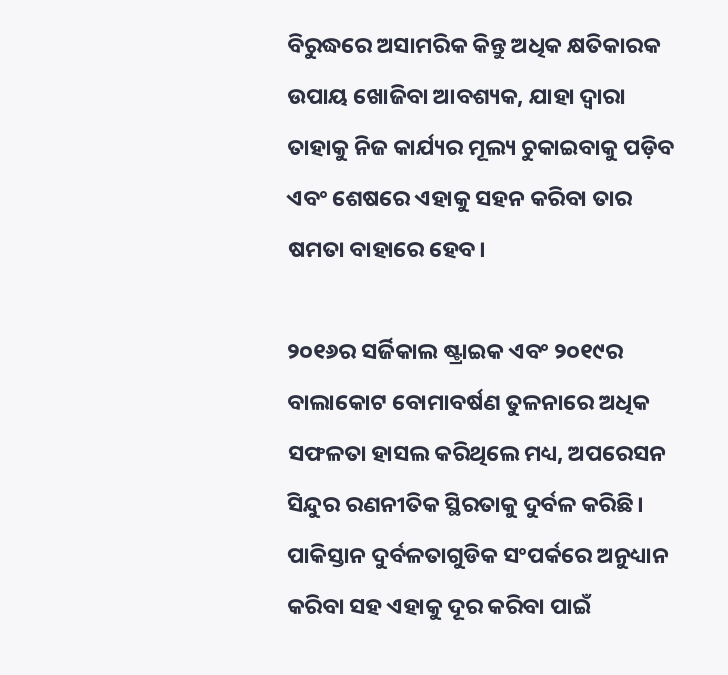ବିରୁଦ୍ଧରେ ଅସାମରିକ କିନ୍ତୁ ଅଧିକ କ୍ଷତିକାରକ ଉପାୟ ଖୋଜିବା ଆବଶ୍ୟକ, ଯାହା ଦ୍ୱାରା ତାହାକୁ ନିଜ କାର୍ଯ୍ୟର ମୂଲ୍ୟ ଚୁକାଇବାକୁ ପଡ଼ିବ ଏବଂ ଶେଷରେ ଏହାକୁ ସହନ କରିବା ତାର ଷମତା ବାହାରେ ହେବ।

୨୦୧୬ର ସର୍ଜିକାଲ ଷ୍ଟ୍ରାଇକ ଏବଂ ୨୦୧୯ର ବାଲାକୋଟ ବୋମାବର୍ଷଣ ତୁଳନାରେ ଅଧିକ ସଫଳତା ହାସଲ କରିଥିଲେ ମଧ୍ୟ, ଅପରେସନ ସିନ୍ଦୁର ରଣନୀତିକ ସ୍ଥିରତାକୁ ଦୁର୍ବଳ କରିଛି। ପାକିସ୍ତାନ ଦୁର୍ବଳତାଗୁଡିକ ସଂପର୍କରେ ଅନୁଧ୍ୟାନ କରିବା ସହ ଏହାକୁ ଦୂର କରିବା ପାଇଁ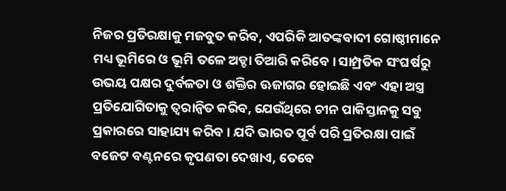ନିଜର ପ୍ରତିରକ୍ଷାକୁ ମଜବୁତ କରିବ, ଏପରିକି ଆତଙ୍କବାଦୀ ଗୋଷ୍ଠୀମାନେ ମଧ୍ୟ ଭୂମିରେ ଓ ଭୂମି ତଳେ ଅଡ୍ଡା ତିଆରି କରିବେ। ସାମ୍ପ୍ରତିକ ସଂଘର୍ଷରୁ ଉଭୟ ପକ୍ଷର ଦୁର୍ବଳତା ଓ ଶକ୍ତିର ଊଜାଗର ହୋଇଛି ଏବଂ ଏହା ଅସ୍ତ୍ର ପ୍ରତିଯୋଗିତାକୁ ତ୍ୱରାନ୍ୱିତ କରିବ, ଯେଉଁଥିରେ ଚୀନ ପାକିସ୍ତାନକୁ ସବୁ ପ୍ରକାରରେ ସାହାଯ୍ୟ କରିବ। ଯଦି ଭାରତ ପୂର୍ବ ପରି ପ୍ରତିରକ୍ଷା ପାଇଁ ବଜେଟ ବଣ୍ଟନରେ କୃପଣତା ଦେଖାଏ, ତେବେ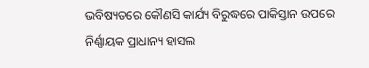ଭବିଷ୍ୟତରେ କୌଣସି କାର୍ଯ୍ୟ ବିରୁଦ୍ଧରେ ପାକିସ୍ତାନ ଉପରେ ନିର୍ଣ୍ଣାୟକ ପ୍ରାଧାନ୍ୟ ହାସଲ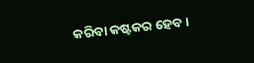କରିବା କଷ୍ଟକର ହେବ।